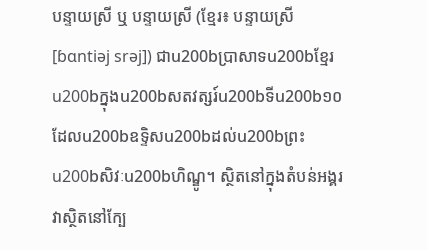បន្ទាយស្រី ឬ បន្ទាយស្រី (ខ្មែរ៖ បន្ទាយស្រី [ɓɑntiəj srəj]) ជាu200bប្រាសាទu200bខ្មែរu200bក្នុងu200bសតវត្សរ៍u200bទីu200b១០ ដែលu200bឧទ្ទិសu200bដល់u200bព្រះu200bសិវៈu200bហិណ្ឌូ។ ស្ថិតនៅក្នុងតំបន់អង្គរ វាស្ថិតនៅក្បែ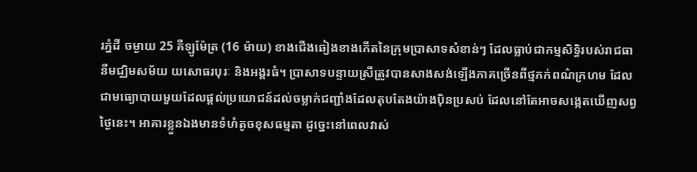រភ្នំដី ចម្ងាយ 25 គីឡូម៉ែត្រ (16 ម៉ាយ) ខាងជើងឆៀងខាងកើតនៃក្រុមប្រាសាទសំខាន់ៗ ដែលធ្លាប់ជាកម្មសិទ្ធិរបស់រាជធានីមជ្ឈិមសម័យ យសោធរបុរៈ និងអង្គរធំ។ ប្រាសាទបន្ទាយស្រីត្រូវបានសាងសង់ឡើងភាគច្រើនពីថ្មភក់ពណ៌ក្រហម ដែលជាមធ្យោបាយមួយដែលផ្តល់ប្រយោជន៍ដល់ចម្លាក់ជញ្ជាំងដែលតុបតែងយ៉ាងប៉ិនប្រសប់ ដែលនៅតែអាចសង្កេតឃើញសព្វថ្ងៃនេះ។ អាគារខ្លួនឯងមានទំហំតូចខុសធម្មតា ដូច្នេះនៅពេលវាស់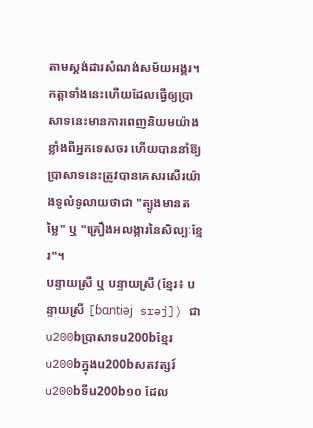តាមស្តង់ដារសំណង់សម័យអង្គរ។ កត្តាទាំងនេះហើយដែលធ្វើឲ្យប្រាសាទនេះមានការពេញនិយមយ៉ាងខ្លាំងពីអ្នកទេសចរ ហើយបាននាំឱ្យប្រាសាទនេះត្រូវបានគេសរសើរយ៉ាងទូលំទូលាយថាជា "ត្បូងមានតម្លៃ" ឬ "គ្រឿងអលង្ការនៃសិល្បៈខ្មែរ"។
បន្ទាយស្រី ឬ បន្ទាយស្រី (ខ្មែរ៖ បន្ទាយស្រី [ɓɑntiəj srəj]) ជាu200bប្រាសាទu200bខ្មែរu200bក្នុងu200bសតវត្សរ៍u200bទីu200b១០ ដែល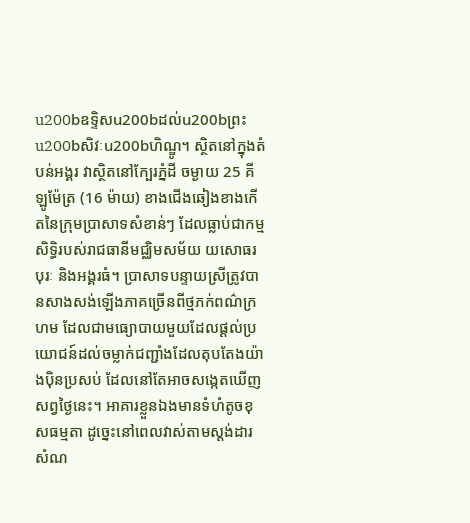u200bឧទ្ទិសu200bដល់u200bព្រះu200bសិវៈu200bហិណ្ឌូ។ ស្ថិតនៅក្នុងតំបន់អង្គរ វាស្ថិតនៅក្បែរភ្នំដី ចម្ងាយ 25 គីឡូម៉ែត្រ (16 ម៉ាយ) ខាងជើងឆៀងខាងកើតនៃក្រុមប្រាសាទសំខាន់ៗ ដែលធ្លាប់ជាកម្មសិទ្ធិរបស់រាជធានីមជ្ឈិមសម័យ យសោធរបុរៈ និងអង្គរធំ។ ប្រាសាទបន្ទាយស្រីត្រូវបានសាងសង់ឡើងភាគច្រើនពីថ្មភក់ពណ៌ក្រហម ដែលជាមធ្យោបាយមួយដែលផ្តល់ប្រយោជន៍ដល់ចម្លាក់ជញ្ជាំងដែលតុបតែងយ៉ាងប៉ិនប្រសប់ ដែលនៅតែអាចសង្កេតឃើញសព្វថ្ងៃនេះ។ អាគារខ្លួនឯងមានទំហំតូចខុសធម្មតា ដូច្នេះនៅពេលវាស់តាមស្តង់ដារសំណ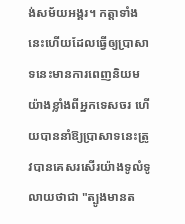ង់សម័យអង្គរ។ កត្តាទាំងនេះហើយដែលធ្វើឲ្យប្រាសាទនេះមានការពេញនិយមយ៉ាងខ្លាំងពីអ្នកទេសចរ ហើយបាននាំឱ្យប្រាសាទនេះត្រូវបានគេសរសើរយ៉ាងទូលំទូលាយថាជា "ត្បូងមានត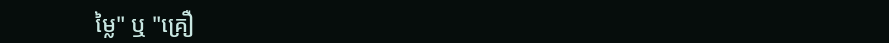ម្លៃ" ឬ "គ្រឿ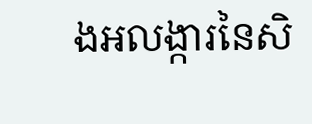ងអលង្ការនៃសិ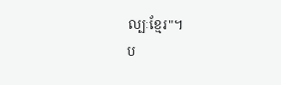ល្បៈខ្មែរ"។
ប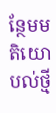ន្ថែមមតិយោបល់ថ្មី